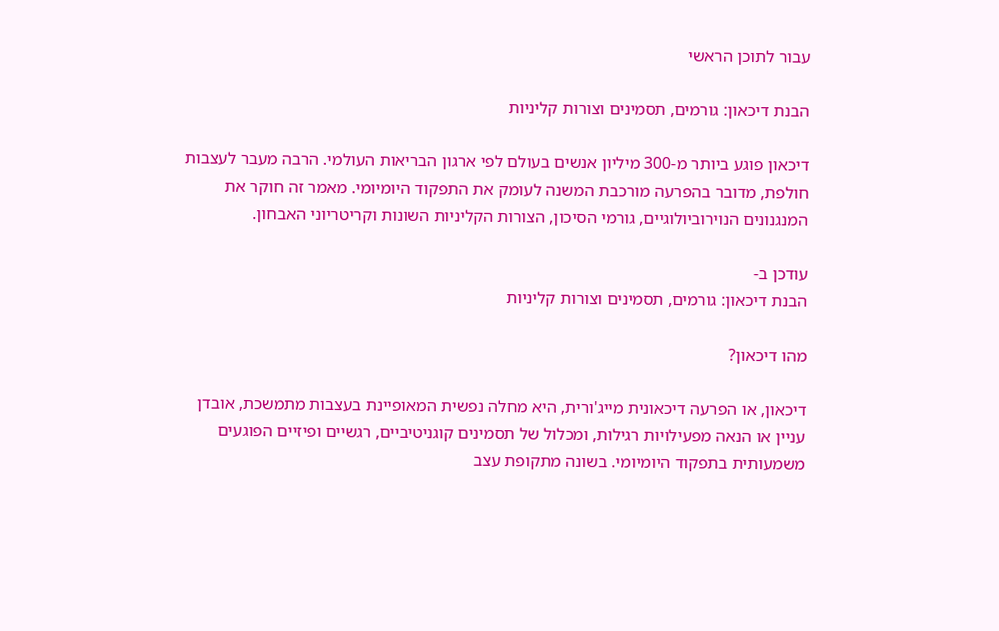עבור לתוכן הראשי

הבנת דיכאון: גורמים, תסמינים וצורות קליניות

דיכאון פוגע ביותר מ-300 מיליון אנשים בעולם לפי ארגון הבריאות העולמי. הרבה מעבר לעצבות חולפת, מדובר בהפרעה מורכבת המשנה לעומק את התפקוד היומיומי. מאמר זה חוקר את המנגנונים הנוירוביולוגיים, גורמי הסיכון, הצורות הקליניות השונות וקריטריוני האבחון.

עודכן ב-
הבנת דיכאון: גורמים, תסמינים וצורות קליניות

מהו דיכאון?

דיכאון, או הפרעה דיכאונית מייג'ורית, היא מחלה נפשית המאופיינת בעצבות מתמשכת, אובדן עניין או הנאה מפעילויות רגילות, ומכלול של תסמינים קוגניטיביים, רגשיים ופיזיים הפוגעים משמעותית בתפקוד היומיומי. בשונה מתקופת עצב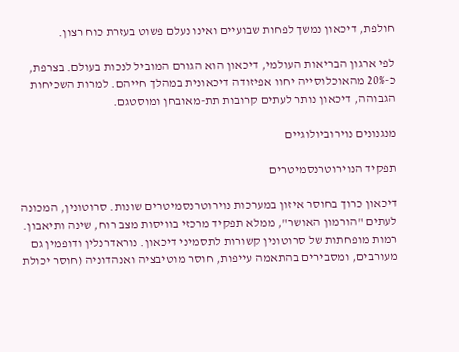חולפת, דיכאון נמשך לפחות שבועיים ואינו נעלם פשוט בעזרת כוח רצון.

לפי ארגון הבריאות העולמי, דיכאון הוא הגורם המוביל לנכות בעולם. בצרפת, כ-20% מהאוכלוסייה יחוו אפיזודה דיכאונית במהלך חייהם. למרות השכיחות הגבוהה, דיכאון נותר לעתים קרובות תת-מאובחן ומוסטגם.

מנגנונים נוירוביולוגיים

תפקיד הנוירוטרנסמיטרים

דיכאון כרוך בחוסר איזון במערכות נוירוטרנסמיטרים שונות. סרוטונין, המכונה לעתים "הורמון האושר", ממלא תפקיד מרכזי בוויסות מצב רוח, שינה ותיאבון. רמות מופחתות של סרוטונין קשורות לתסמיני דיכאון. נוראדרנלין ודופמין גם מעורבים, ומסבירים בהתאמה עייפות, חוסר מוטיבציה ואנהדוניה (חוסר יכולת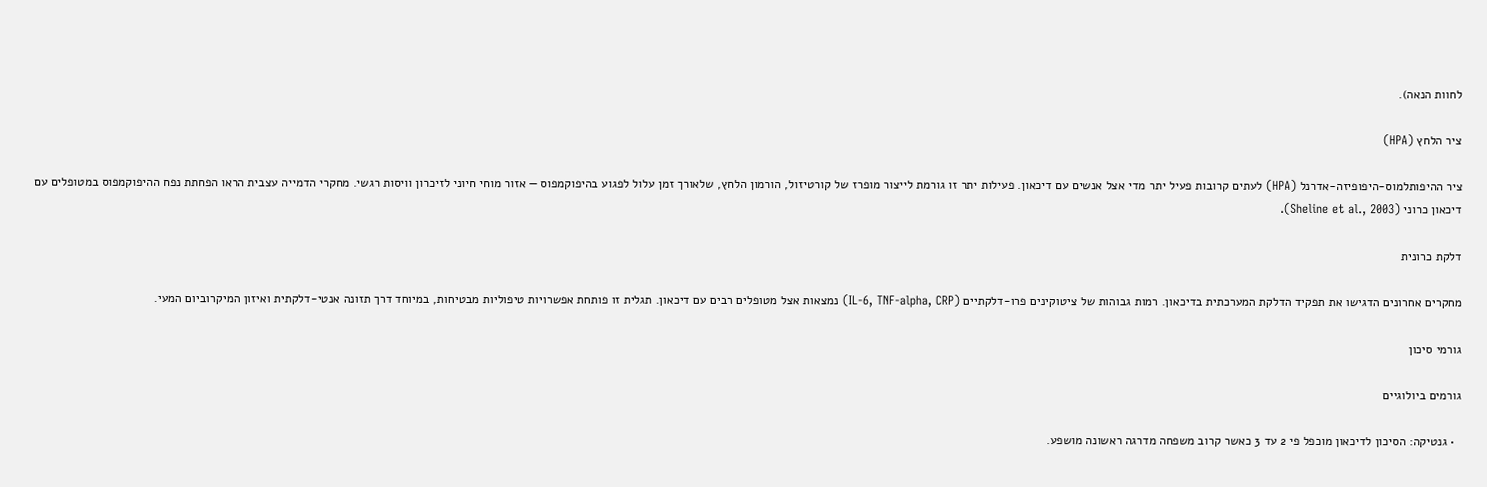לחוות הנאה).

ציר הלחץ (HPA)

ציר ההיפותלמוס-היפופיזה-אדרנל (HPA) לעתים קרובות פעיל יתר מדי אצל אנשים עם דיכאון. פעילות יתר זו גורמת לייצור מופרז של קורטיזול, הורמון הלחץ, שלאורך זמן עלול לפגוע בהיפוקמפוס — אזור מוחי חיוני לזיכרון וויסות רגשי. מחקרי הדמייה עצבית הראו הפחתת נפח ההיפוקמפוס במטופלים עם דיכאון כרוני (Sheline et al., 2003).

דלקת כרונית

מחקרים אחרונים הדגישו את תפקיד הדלקת המערכתית בדיכאון. רמות גבוהות של ציטוקינים פרו-דלקתיים (IL-6, TNF-alpha, CRP) נמצאות אצל מטופלים רבים עם דיכאון. תגלית זו פותחת אפשרויות טיפוליות מבטיחות, במיוחד דרך תזונה אנטי-דלקתית ואיזון המיקרוביום המעי.

גורמי סיכון

גורמים ביולוגיים

  • גנטיקה: הסיכון לדיכאון מוכפל פי 2 עד 3 כאשר קרוב משפחה מדרגה ראשונה מושפע.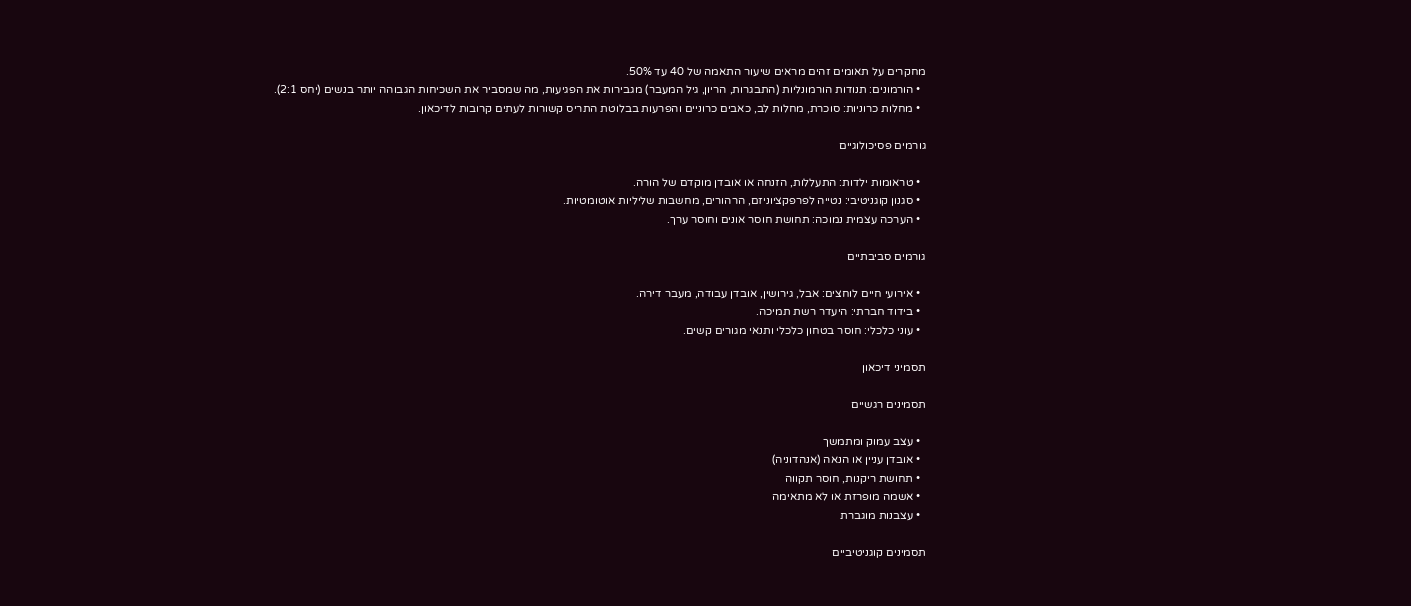מחקרים על תאומים זהים מראים שיעור התאמה של 40 עד 50%.
  • הורמונים: תנודות הורמונליות (התבגרות, הריון, גיל המעבר) מגבירות את הפגיעות, מה שמסביר את השכיחות הגבוהה יותר בנשים (יחס 2:1).
  • מחלות כרוניות: סוכרת, מחלות לב, כאבים כרוניים והפרעות בבלוטת התריס קשורות לעתים קרובות לדיכאון.

גורמים פסיכולוגיים

  • טראומות ילדות: התעללות, הזנחה או אובדן מוקדם של הורה.
  • סגנון קוגניטיבי: נטייה לפרפקציוניזם, הרהורים, מחשבות שליליות אוטומטיות.
  • הערכה עצמית נמוכה: תחושת חוסר אונים וחוסר ערך.

גורמים סביבתיים

  • אירועי חיים לוחצים: אבל, גירושין, אובדן עבודה, מעבר דירה.
  • בידוד חברתי: היעדר רשת תמיכה.
  • עוני כלכלי: חוסר בטחון כלכלי ותנאי מגורים קשים.

תסמיני דיכאון

תסמינים רגשיים

  • עצב עמוק ומתמשך
  • אובדן עניין או הנאה (אנהדוניה)
  • תחושת ריקנות, חוסר תקווה
  • אשמה מופרזת או לא מתאימה
  • עצבנות מוגברת

תסמינים קוגניטיביים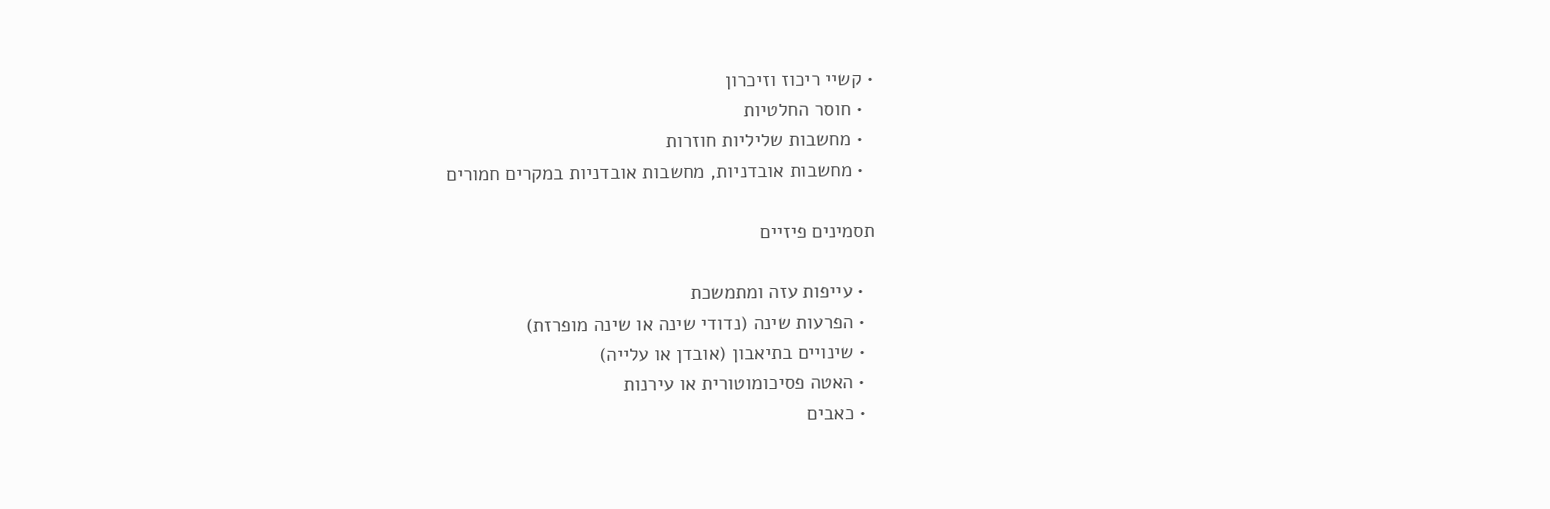• קשיי ריכוז וזיכרון
  • חוסר החלטיות
  • מחשבות שליליות חוזרות
  • מחשבות אובדניות, מחשבות אובדניות במקרים חמורים

תסמינים פיזיים

  • עייפות עזה ומתמשכת
  • הפרעות שינה (נדודי שינה או שינה מופרזת)
  • שינויים בתיאבון (אובדן או עלייה)
  • האטה פסיכומוטורית או עירנות
  • כאבים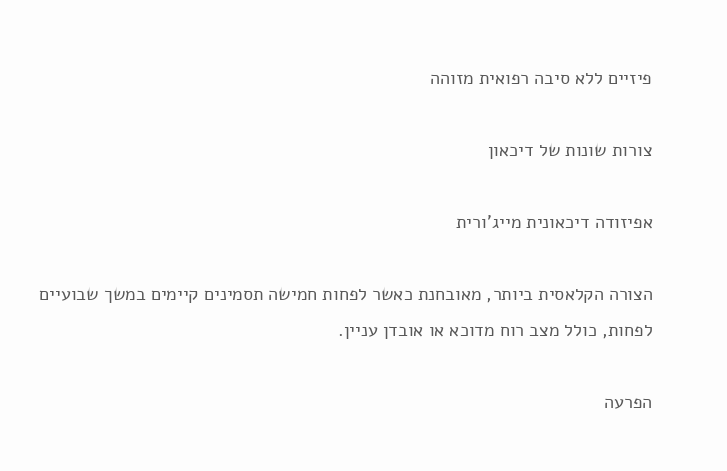פיזיים ללא סיבה רפואית מזוהה

צורות שונות של דיכאון

אפיזודה דיכאונית מייג'ורית

הצורה הקלאסית ביותר, מאובחנת כאשר לפחות חמישה תסמינים קיימים במשך שבועיים לפחות, כולל מצב רוח מדוכא או אובדן עניין.

הפרעה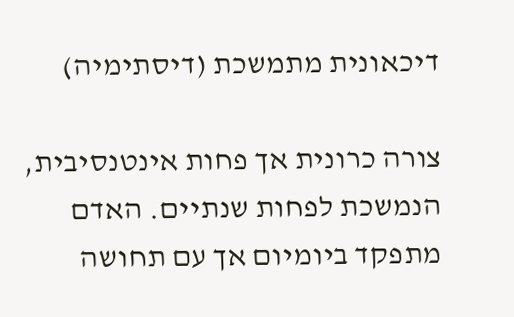דיכאונית מתמשכת (דיסתימיה)

צורה כרונית אך פחות אינטנסיבית, הנמשכת לפחות שנתיים. האדם מתפקד ביומיום אך עם תחושה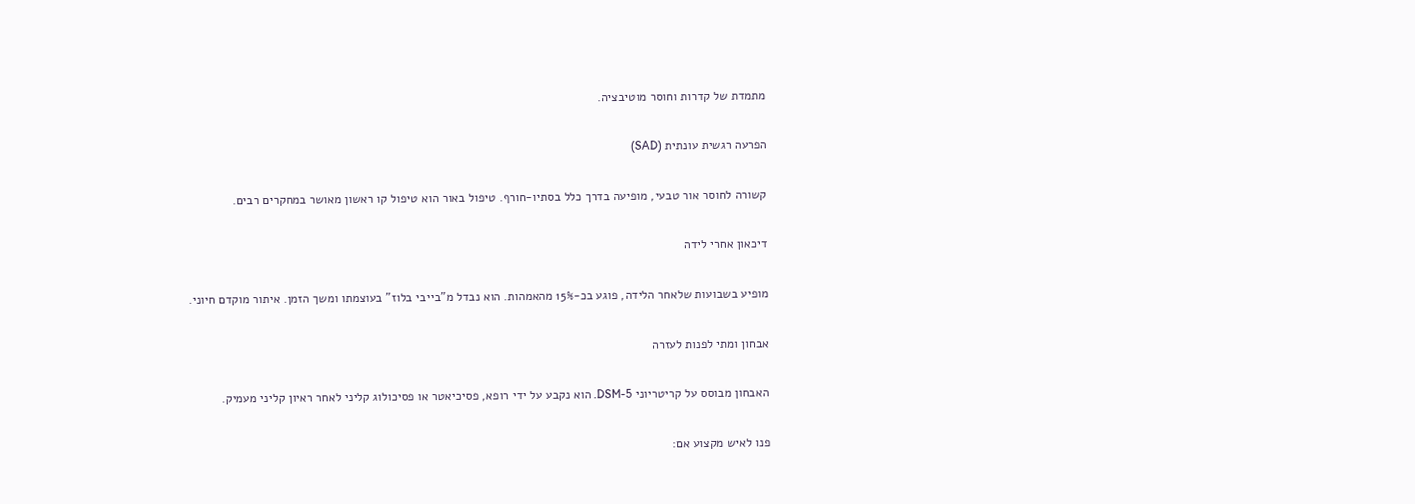מתמדת של קדרות וחוסר מוטיבציה.

הפרעה רגשית עונתית (SAD)

קשורה לחוסר אור טבעי, מופיעה בדרך כלל בסתיו-חורף. טיפול באור הוא טיפול קו ראשון מאושר במחקרים רבים.

דיכאון אחרי לידה

מופיע בשבועות שלאחר הלידה, פוגע בכ-15% מהאמהות. הוא נבדל מ"בייבי בלוז" בעוצמתו ומשך הזמן. איתור מוקדם חיוני.

אבחון ומתי לפנות לעזרה

האבחון מבוסס על קריטריוני DSM-5. הוא נקבע על ידי רופא, פסיכיאטר או פסיכולוג קליני לאחר ראיון קליני מעמיק.

פנו לאיש מקצוע אם: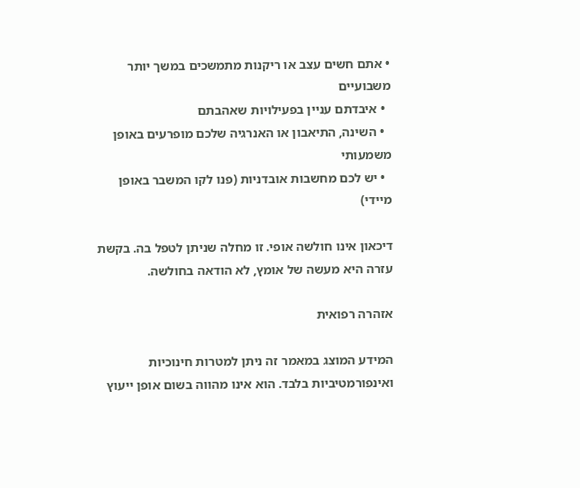• אתם חשים עצב או ריקנות מתמשכים במשך יותר משבועיים
  • איבדתם עניין בפעילויות שאהבתם
  • השינה, התיאבון או האנרגיה שלכם מופרעים באופן משמעותי
  • יש לכם מחשבות אובדניות (פנו לקו המשבר באופן מיידי)

דיכאון אינו חולשה אופי. זו מחלה שניתן לטפל בה. בקשת עזרה היא מעשה של אומץ, לא הודאה בחולשה.

אזהרה רפואית

המידע המוצג במאמר זה ניתן למטרות חינוכיות ואינפורמטיביות בלבד. הוא אינו מהווה בשום אופן ייעוץ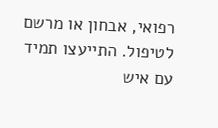רפואי, אבחון או מרשם לטיפול. התייעצו תמיד עם איש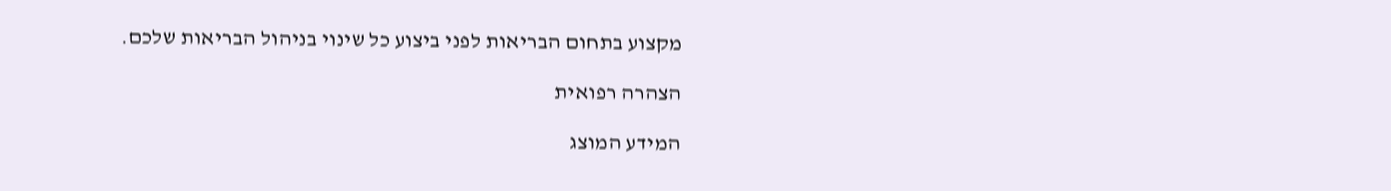מקצוע בתחום הבריאות לפני ביצוע כל שינוי בניהול הבריאות שלכם.

הצהרה רפואית

המידע המוצג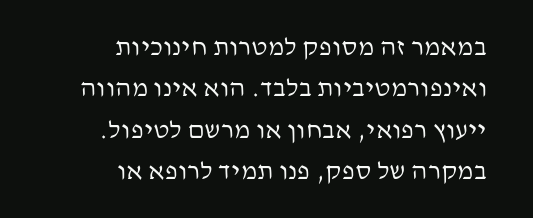במאמר זה מסופק למטרות חינוכיות ואינפורמטיביות בלבד. הוא אינו מהווה ייעוץ רפואי, אבחון או מרשם לטיפול. במקרה של ספק, פנו תמיד לרופא או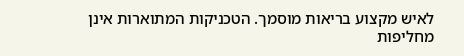לאיש מקצוע בריאות מוסמך. הטכניקות המתוארות אינן מחליפות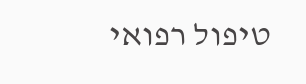טיפול רפואי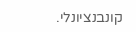קונבנציונלי.